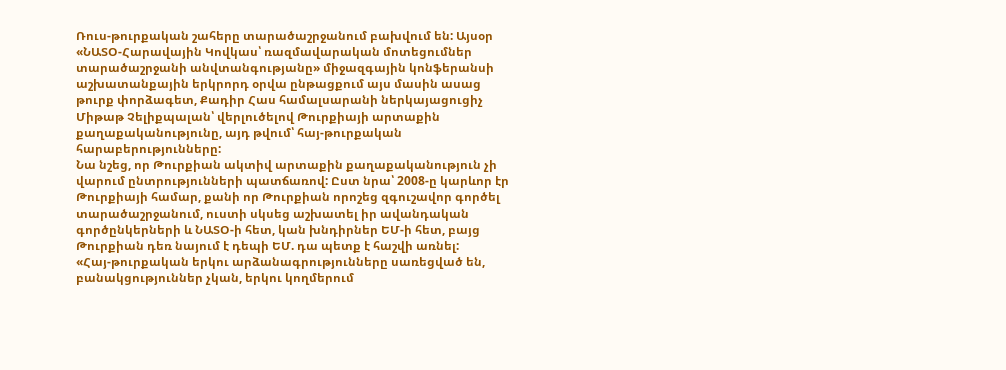Ռուս-թուրքական շահերը տարածաշրջանում բախվում են: Այսօր «ՆԱՏՕ-Հարավային Կովկաս՝ ռազմավարական մոտեցումներ տարածաշրջանի անվտանգությանը» միջազգային կոնֆերանսի աշխատանքային երկրորդ օրվա ընթացքում այս մասին ասաց թուրք փորձագետ, Քադիր Հաս համալսարանի ներկայացուցիչ Միթաթ Չելիքպալան՝ վերլուծելով Թուրքիայի արտաքին քաղաքականությունը, այդ թվում՝ հայ-թուրքական հարաբերությունները:
Նա նշեց, որ Թուրքիան ակտիվ արտաքին քաղաքականություն չի վարում ընտրությունների պատճառով: Ըստ նրա՝ 2008-ը կարևոր էր Թուրքիայի համար, քանի որ Թուրքիան որոշեց զգուշավոր գործել տարածաշրջանում, ուստի սկսեց աշխատել իր ավանդական գործընկերների և ՆԱՏՕ-ի հետ, կան խնդիրներ ԵՄ-ի հետ, բայց Թուրքիան դեռ նայում է դեպի ԵՄ. դա պետք է հաշվի առնել:
«Հայ-թուրքական երկու արձանագրությունները սառեցված են, բանակցություններ չկան, երկու կողմերում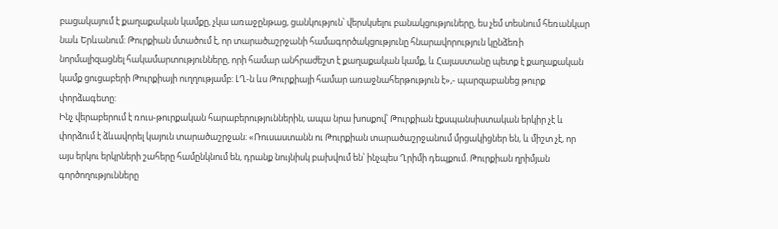բացակայում է քաղաքական կամքը, չկա առաջընթաց, ցանկություն՝ վերսկսելու բանակցություները, ես չեմ տեսնում հեռանկար նաև Երևանում: Թուրքիան մտածում է, որ տարածաշրջանի համագործակցությունը հնարավորություն կընձեռի նորմալիզացնել հակամարտությունները, որի համար անհրաժեշտ է քաղաքական կամք, և Հայաստանը պետք է քաղաքական կամք ցուցաբերի Թուրքիայի ուղղությամբ: ԼՂ-ն ևս Թուրքիայի համար առաջնահերթություն է»,- պարզաբանեց թուրք փորձագետը:
Ինչ վերաբերում է ռուս-թուրքական հարաբերություններին, ապա նրա խոսքով՝ Թուրքիան էքսպանսիստական երկիր չէ և փորձում է ձևավորել կայուն տարածաշրջան: «Ռուսաստանն ու Թուրքիան տարածաշրջանում մրցակիցներ են, և միշտ չէ, որ այս երկու երկրների շահերը համընկնում են, դրանք նույնիսկ բախվում են՝ ինչպես Ղրիմի դեպքում. Թուրքիան ղրիմյան գործողությունները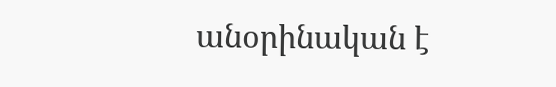անօրինական է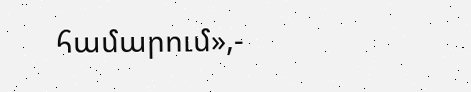համարում»,-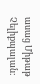ասաց Միթաթ Չելիքպալան: